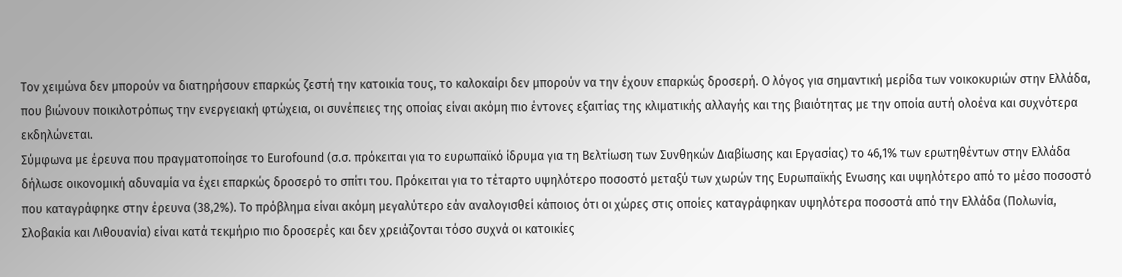Τον χειμώνα δεν μπορούν να διατηρήσουν επαρκώς ζεστή την κατοικία τους, το καλοκαίρι δεν μπορούν να την έχουν επαρκώς δροσερή. Ο λόγος για σημαντική μερίδα των νοικοκυριών στην Ελλάδα, που βιώνουν ποικιλοτρόπως την ενεργειακή φτώχεια, οι συνέπειες της οποίας είναι ακόμη πιο έντονες εξαιτίας της κλιματικής αλλαγής και της βιαιότητας με την οποία αυτή ολοένα και συχνότερα εκδηλώνεται.
Σύμφωνα με έρευνα που πραγματοποίησε το Eurofound (σ.σ. πρόκειται για το ευρωπαϊκό ίδρυμα για τη Βελτίωση των Συνθηκών Διαβίωσης και Εργασίας) το 46,1% των ερωτηθέντων στην Ελλάδα δήλωσε οικονομική αδυναμία να έχει επαρκώς δροσερό το σπίτι του. Πρόκειται για το τέταρτο υψηλότερο ποσοστό μεταξύ των χωρών της Ευρωπαϊκής Ενωσης και υψηλότερο από το μέσο ποσοστό που καταγράφηκε στην έρευνα (38,2%). Το πρόβλημα είναι ακόμη μεγαλύτερο εάν αναλογισθεί κάποιος ότι οι χώρες στις οποίες καταγράφηκαν υψηλότερα ποσοστά από την Ελλάδα (Πολωνία, Σλοβακία και Λιθουανία) είναι κατά τεκμήριο πιο δροσερές και δεν χρειάζονται τόσο συχνά οι κατοικίες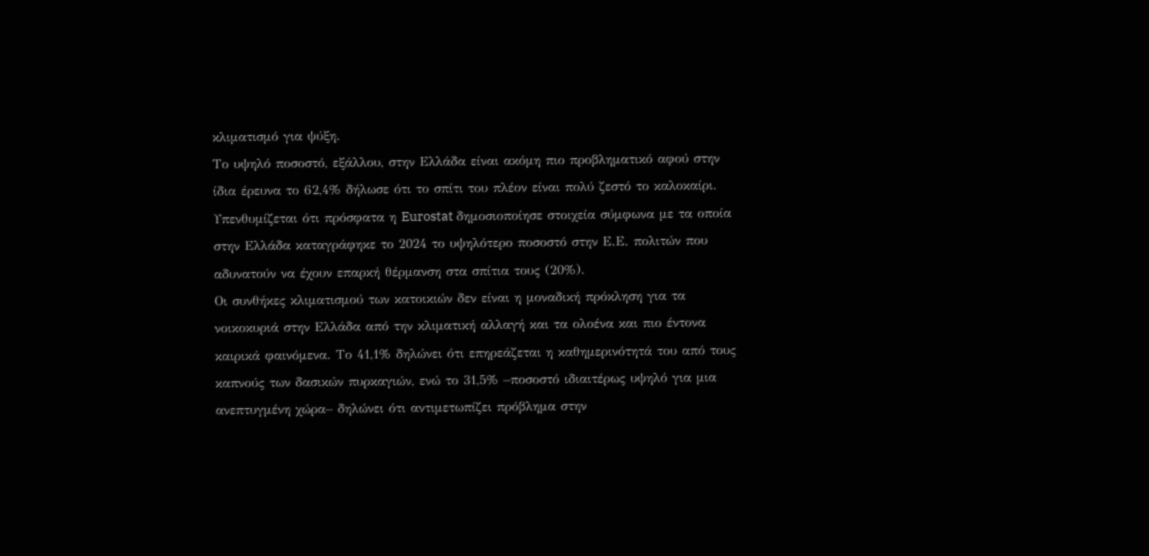κλιματισμό για ψύξη.
Το υψηλό ποσοστό, εξάλλου, στην Ελλάδα είναι ακόμη πιο προβληματικό αφού στην ίδια έρευνα το 62,4% δήλωσε ότι το σπίτι του πλέον είναι πολύ ζεστό το καλοκαίρι. Υπενθυμίζεται ότι πρόσφατα η Eurostat δημοσιοποίησε στοιχεία σύμφωνα με τα οποία στην Ελλάδα καταγράφηκε το 2024 το υψηλότερο ποσοστό στην Ε.Ε. πολιτών που αδυνατούν να έχουν επαρκή θέρμανση στα σπίτια τους (20%).
Οι συνθήκες κλιματισμού των κατοικιών δεν είναι η μοναδική πρόκληση για τα νοικοκυριά στην Ελλάδα από την κλιματική αλλαγή και τα ολοένα και πιο έντονα καιρικά φαινόμενα. Το 41,1% δηλώνει ότι επηρεάζεται η καθημερινότητά του από τους καπνούς των δασικών πυρκαγιών, ενώ το 31,5% –ποσοστό ιδιαιτέρως υψηλό για μια ανεπτυγμένη χώρα– δηλώνει ότι αντιμετωπίζει πρόβλημα στην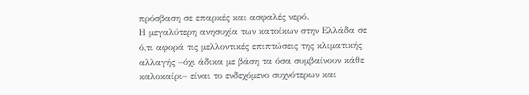πρόσβαση σε επαρκές και ασφαλές νερό.
Η μεγαλύτερη ανησυχία των κατοίκων στην Ελλάδα σε ό,τι αφορά τις μελλοντικές επιπτώσεις της κλιματικής αλλαγής –όχι άδικα με βάση τα όσα συμβαίνουν κάθε καλοκαίρι– είναι το ενδεχόμενο συχνότερων και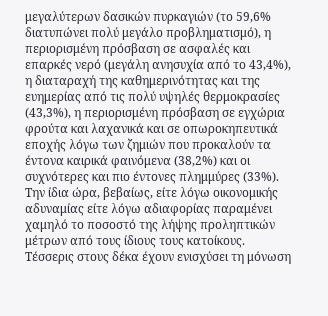μεγαλύτερων δασικών πυρκαγιών (το 59,6% διατυπώνει πολύ μεγάλο προβληματισμό), η περιορισμένη πρόσβαση σε ασφαλές και επαρκές νερό (μεγάλη ανησυχία από το 43,4%), η διαταραχή της καθημερινότητας και της ευημερίας από τις πολύ υψηλές θερμοκρασίες (43,3%), η περιορισμένη πρόσβαση σε εγχώρια φρούτα και λαχανικά και σε οπωροκηπευτικά εποχής λόγω των ζημιών που προκαλούν τα έντονα καιρικά φαινόμενα (38,2%) και οι συχνότερες και πιο έντονες πλημμύρες (33%).
Την ίδια ώρα, βεβαίως, είτε λόγω οικονομικής αδυναμίας είτε λόγω αδιαφορίας παραμένει χαμηλό το ποσοστό της λήψης προληπτικών μέτρων από τους ίδιους τους κατοίκους. Τέσσερις στους δέκα έχουν ενισχύσει τη μόνωση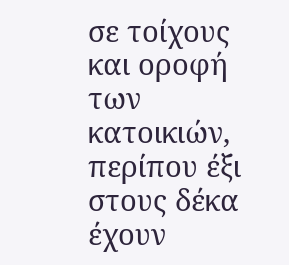σε τοίχους και οροφή των κατοικιών, περίπου έξι στους δέκα έχουν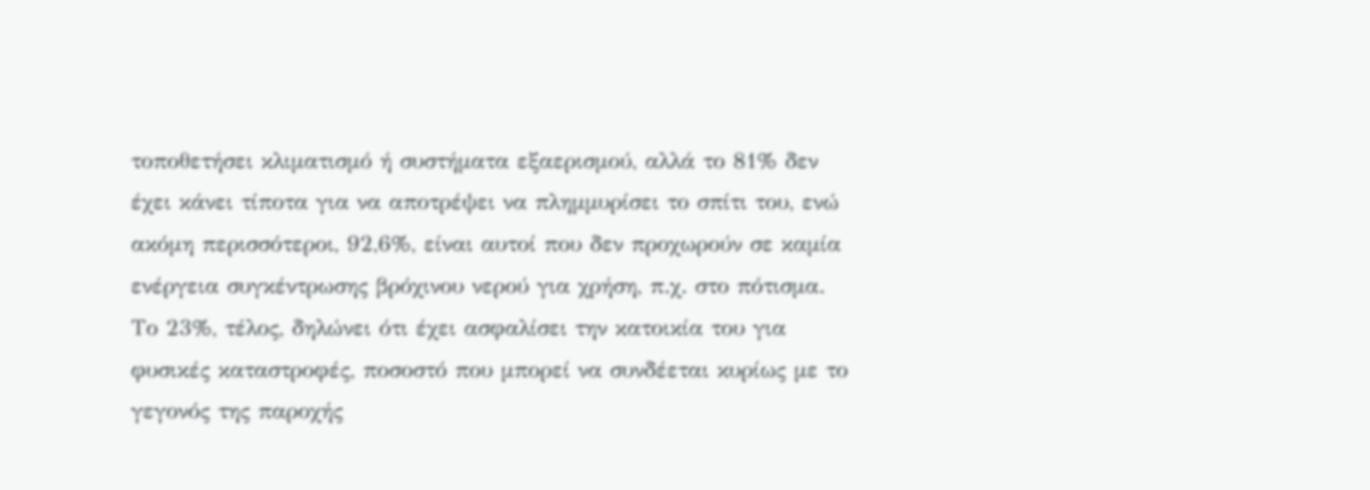τοποθετήσει κλιματισμό ή συστήματα εξαερισμού, αλλά το 81% δεν έχει κάνει τίποτα για να αποτρέψει να πλημμυρίσει το σπίτι του, ενώ ακόμη περισσότεροι, 92,6%, είναι αυτοί που δεν προχωρούν σε καμία ενέργεια συγκέντρωσης βρόχινου νερού για χρήση, π.χ. στο πότισμα. Το 23%, τέλος, δηλώνει ότι έχει ασφαλίσει την κατοικία του για φυσικές καταστροφές, ποσοστό που μπορεί να συνδέεται κυρίως με το γεγονός της παροχής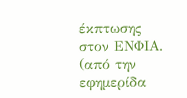έκπτωσης στον ΕΝΦΙΑ.
(από την εφημερίδα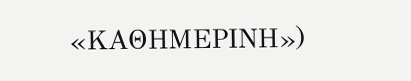«ΚΑΘΗΜΕΡΙΝΗ»)